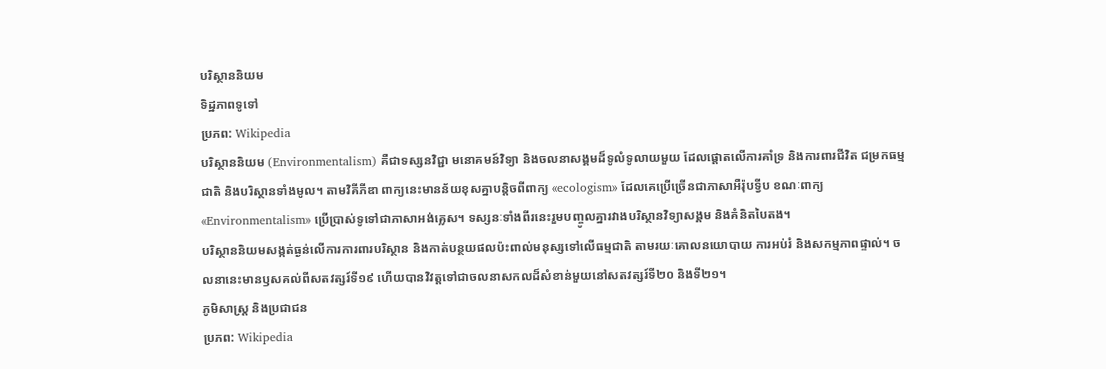បរិស្ថាននិយម
ទិដ្ឋភាពទូទៅ
ប្រភព: Wikipedia
បរិស្ថាននិយម (Environmentalism) គឺជាទស្សនវិជ្ជា មនោគមន៍វិទ្យា និងចលនាសង្គមដ៏ទូលំទូលាយមួយ ដែលផ្តោតលើការគាំទ្រ និងការពារជីវិត ជម្រកធម្មជាតិ និងបរិស្ថានទាំងមូល។ តាមវិគីភីឌា ពាក្យនេះមានន័យខុសគ្នាបន្តិចពីពាក្យ «ecologism» ដែលគេប្រើច្រើនជាភាសាអឺរ៉ុបទ្វីប ខណៈពាក្យ «Environmentalism» ប្រើប្រាស់ទូទៅជាភាសាអង់គ្លេស។ ទស្សនៈទាំងពីរនេះរួមបញ្ចូលគ្នារវាងបរិស្ថានវិទ្យាសង្គម និងគំនិតបៃតង។
បរិស្ថាននិយមសង្កត់ធ្ងន់លើការការពារបរិស្ថាន និងកាត់បន្ថយផលប៉ះពាល់មនុស្សទៅលើធម្មជាតិ តាមរយៈគោលនយោបាយ ការអប់រំ និងសកម្មភាពផ្ទាល់។ ចលនានេះមានឫសគល់ពីសតវត្សរ៍ទី១៩ ហើយបានវិវត្តទៅជាចលនាសកលដ៏សំខាន់មួយនៅសតវត្សរ៍ទី២០ និងទី២១។
ភូមិសាស្ត្រ និងប្រជាជន
ប្រភព: Wikipedia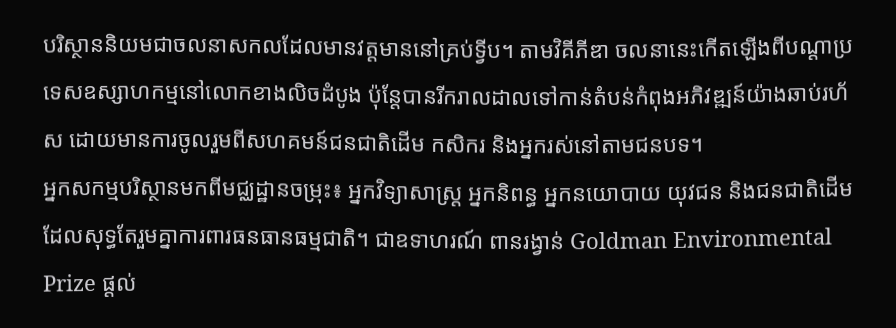បរិស្ថាននិយមជាចលនាសកលដែលមានវត្តមាននៅគ្រប់ទ្វីប។ តាមវិគីភីឌា ចលនានេះកើតឡើងពីបណ្តាប្រទេសឧស្សាហកម្មនៅលោកខាងលិចដំបូង ប៉ុន្តែបានរីករាលដាលទៅកាន់តំបន់កំពុងអភិវឌ្ឍន៍យ៉ាងឆាប់រហ័ស ដោយមានការចូលរួមពីសហគមន៍ជនជាតិដើម កសិករ និងអ្នករស់នៅតាមជនបទ។
អ្នកសកម្មបរិស្ថានមកពីមជ្ឈដ្ឋានចម្រុះ៖ អ្នកវិទ្យាសាស្ត្រ អ្នកនិពន្ធ អ្នកនយោបាយ យុវជន និងជនជាតិដើម ដែលសុទ្ធតែរួមគ្នាការពារធនធានធម្មជាតិ។ ជាឧទាហរណ៍ ពានរង្វាន់ Goldman Environmental Prize ផ្តល់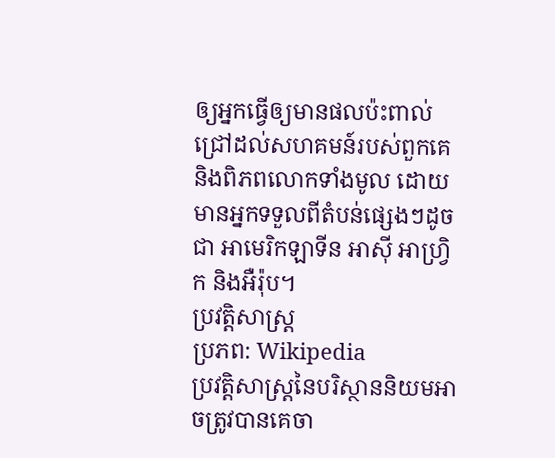ឲ្យអ្នកធ្វើឲ្យមានផលប៉ះពាល់ជ្រៅដល់សហគមន៍របស់ពួកគេ និងពិភពលោកទាំងមូល ដោយមានអ្នកទទួលពីតំបន់ផ្សេងៗដូចជា អាមេរិកឡាទីន អាស៊ី អាហ្វ្រិក និងអឺរ៉ុប។
ប្រវត្តិសាស្ត្រ
ប្រភព: Wikipedia
ប្រវត្តិសាស្ត្រនៃបរិស្ថាននិយមអាចត្រូវបានគេចា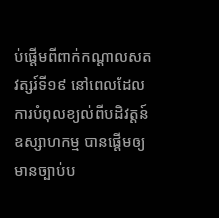ប់ផ្តើមពីពាក់កណ្តាលសតវត្សរ៍ទី១៩ នៅពេលដែលការបំពុលខ្យល់ពីបដិវត្តន៍ឧស្សាហកម្ម បានផ្តើមឲ្យមានច្បាប់ប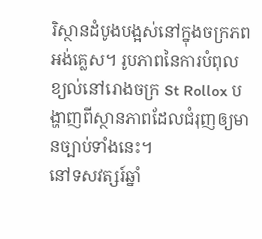រិស្ថានដំបូងបង្អស់នៅក្នុងចក្រភពអង់គ្លេស។ រូបភាពនៃការបំពុលខ្យល់នៅរោងចក្រ St Rollox បង្ហាញពីស្ថានភាពដែលជំរុញឲ្យមានច្បាប់ទាំងនេះ។
នៅទសវត្សរ៍ឆ្នាំ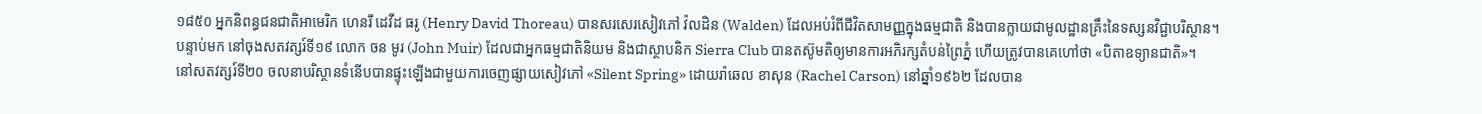១៨៥០ អ្នកនិពន្ធជនជាតិអាមេរិក ហេនរី ដេវីដ ធរូ (Henry David Thoreau) បានសរសេរសៀវភៅ វ៉លដិន (Walden) ដែលអប់រំពីជីវិតសាមញ្ញក្នុងធម្មជាតិ និងបានក្លាយជាមូលដ្ឋានគ្រឹះនៃទស្សនវិជ្ជាបរិស្ថាន។
បន្ទាប់មក នៅចុងសតវត្សរ៍ទី១៩ លោក ចន មូរ (John Muir) ដែលជាអ្នកធម្មជាតិនិយម និងជាស្ថាបនិក Sierra Club បានតស៊ូមតិឲ្យមានការអភិរក្សតំបន់ព្រៃភ្នំ ហើយត្រូវបានគេហៅថា «បិតាឧទ្យានជាតិ»។
នៅសតវត្សរ៍ទី២០ ចលនាបរិស្ថានទំនើបបានផ្ទុះឡើងជាមួយការចេញផ្សាយសៀវភៅ «Silent Spring» ដោយរ៉ាឆេល ខាសុន (Rachel Carson) នៅឆ្នាំ១៩៦២ ដែលបាន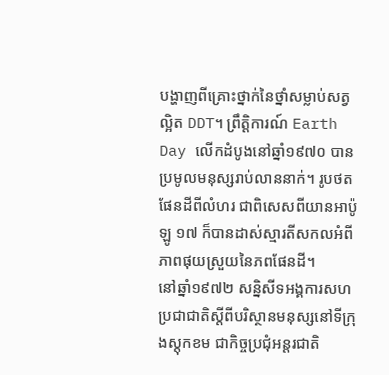បង្ហាញពីគ្រោះថ្នាក់នៃថ្នាំសម្លាប់សត្វល្អិត DDT។ ព្រឹត្តិការណ៍ Earth Day លើកដំបូងនៅឆ្នាំ១៩៧០ បានប្រមូលមនុស្សរាប់លាននាក់។ រូបថតផែនដីពីលំហរ ជាពិសេសពីយានអាប៉ូឡូ ១៧ ក៏បានដាស់ស្មារតីសកលអំពីភាពផុយស្រួយនៃភពផែនដី។
នៅឆ្នាំ១៩៧២ សន្និសីទអង្គការសហប្រជាជាតិស្តីពីបរិស្ថានមនុស្សនៅទីក្រុងស្តុកខម ជាកិច្ចប្រជុំអន្តរជាតិ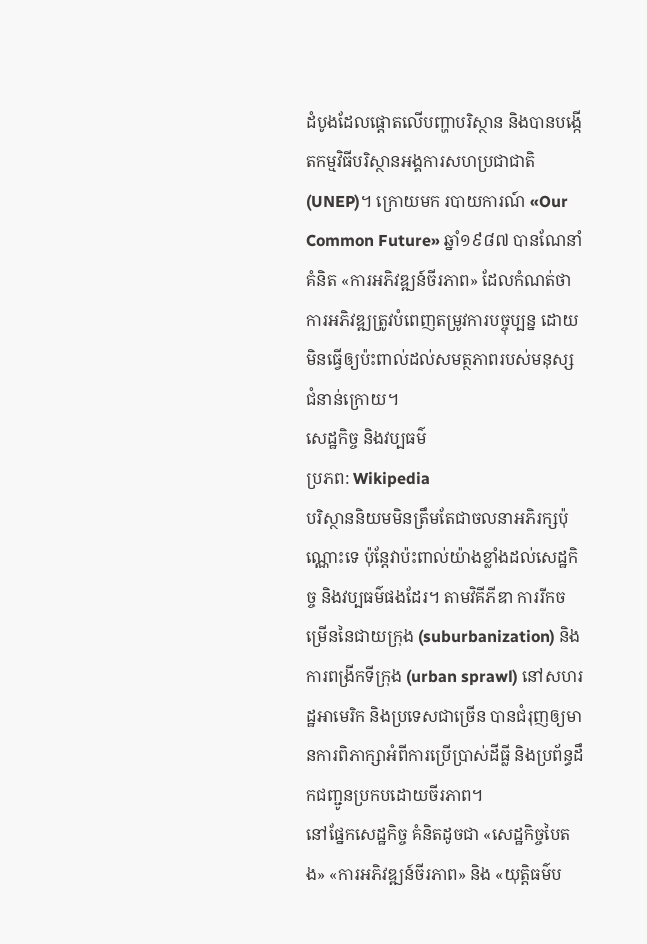ដំបូងដែលផ្តោតលើបញ្ហាបរិស្ថាន និងបានបង្កើតកម្មវិធីបរិស្ថានអង្គការសហប្រជាជាតិ (UNEP)។ ក្រោយមក របាយការណ៍ «Our Common Future» ឆ្នាំ១៩៨៧ បានណែនាំគំនិត «ការអភិវឌ្ឍន៍ចីរភាព» ដែលកំណត់ថាការអភិវឌ្ឍត្រូវបំពេញតម្រូវការបច្ចុប្បន្ន ដោយមិនធ្វើឲ្យប៉ះពាល់ដល់សមត្ថភាពរបស់មនុស្សជំនាន់ក្រោយ។
សេដ្ឋកិច្ច និងវប្បធម៌
ប្រភព: Wikipedia
បរិស្ថាននិយមមិនត្រឹមតែជាចលនាអភិរក្សប៉ុណ្ណោះទេ ប៉ុន្តែវាប៉ះពាល់យ៉ាងខ្លាំងដល់សេដ្ឋកិច្ច និងវប្បធម៌ផងដែរ។ តាមវិគីភីឌា ការរីកចម្រើននៃជាយក្រុង (suburbanization) និងការពង្រីកទីក្រុង (urban sprawl) នៅសហរដ្ឋអាមេរិក និងប្រទេសជាច្រើន បានជំរុញឲ្យមានការពិភាក្សាអំពីការប្រើប្រាស់ដីធ្លី និងប្រព័ន្ធដឹកជញ្ជូនប្រកបដោយចីរភាព។
នៅផ្នែកសេដ្ឋកិច្ច គំនិតដូចជា «សេដ្ឋកិច្ចបៃតង» «ការអភិវឌ្ឍន៍ចីរភាព» និង «យុត្តិធម៌ប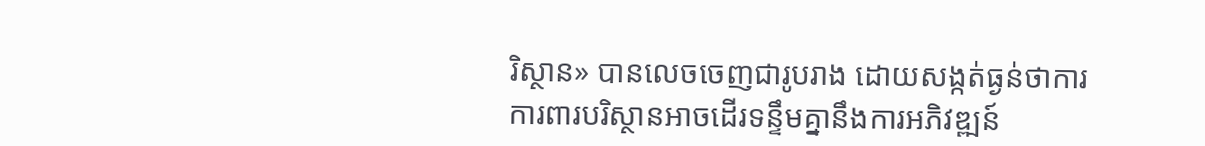រិស្ថាន» បានលេចចេញជារូបរាង ដោយសង្កត់ធ្ងន់ថាការការពារបរិស្ថានអាចដើរទន្ទឹមគ្នានឹងការអភិវឌ្ឍន៍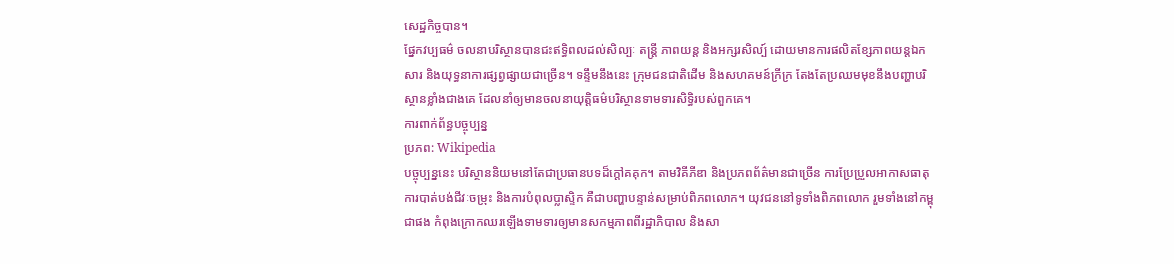សេដ្ឋកិច្ចបាន។
ផ្នែកវប្បធម៌ ចលនាបរិស្ថានបានជះឥទ្ធិពលដល់សិល្បៈ តន្ត្រី ភាពយន្ត និងអក្សរសិល្ប៍ ដោយមានការផលិតខ្សែភាពយន្តឯកសារ និងយុទ្ធនាការផ្សព្វផ្សាយជាច្រើន។ ទន្ទឹមនឹងនេះ ក្រុមជនជាតិដើម និងសហគមន៍ក្រីក្រ តែងតែប្រឈមមុខនឹងបញ្ហាបរិស្ថានខ្លាំងជាងគេ ដែលនាំឲ្យមានចលនាយុត្តិធម៌បរិស្ថានទាមទារសិទ្ធិរបស់ពួកគេ។
ការពាក់ព័ន្ធបច្ចុប្បន្ន
ប្រភព: Wikipedia
បច្ចុប្បន្ននេះ បរិស្ថាននិយមនៅតែជាប្រធានបទដ៏ក្តៅគគុក។ តាមវិគីភីឌា និងប្រភពព័ត៌មានជាច្រើន ការប្រែប្រួលអាកាសធាតុ ការបាត់បង់ជីវៈចម្រុះ និងការបំពុលប្លាស្ទិក គឺជាបញ្ហាបន្ទាន់សម្រាប់ពិភពលោក។ យុវជននៅទូទាំងពិភពលោក រួមទាំងនៅកម្ពុជាផង កំពុងក្រោកឈរឡើងទាមទារឲ្យមានសកម្មភាពពីរដ្ឋាភិបាល និងសា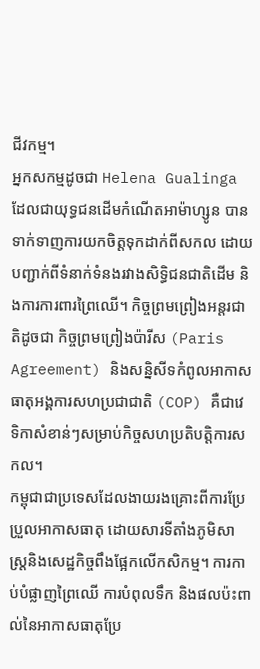ជីវកម្ម។
អ្នកសកម្មដូចជា Helena Gualinga ដែលជាយុទ្ធជនដើមកំណើតអាម៉ាហ្សូន បានទាក់ទាញការយកចិត្តទុកដាក់ពីសកល ដោយបញ្ជាក់ពីទំនាក់ទំនងរវាងសិទ្ធិជនជាតិដើម និងការការពារព្រៃឈើ។ កិច្ចព្រមព្រៀងអន្តរជាតិដូចជា កិច្ចព្រមព្រៀងប៉ារីស (Paris Agreement) និងសន្និសីទកំពូលអាកាសធាតុអង្គការសហប្រជាជាតិ (COP) គឺជាវេទិកាសំខាន់ៗសម្រាប់កិច្ចសហប្រតិបត្តិការសកល។
កម្ពុជាជាប្រទេសដែលងាយរងគ្រោះពីការប្រែប្រួលអាកាសធាតុ ដោយសារទីតាំងភូមិសាស្ត្រនិងសេដ្ឋកិច្ចពឹងផ្អែកលើកសិកម្ម។ ការកាប់បំផ្លាញព្រៃឈើ ការបំពុលទឹក និងផលប៉ះពាល់នៃអាកាសធាតុប្រែ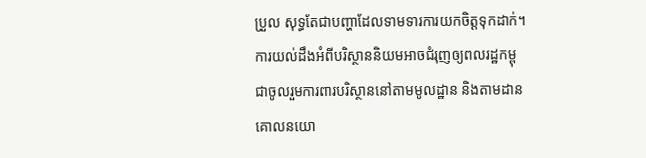ប្រួល សុទ្ធតែជាបញ្ហាដែលទាមទារការយកចិត្តទុកដាក់។ ការយល់ដឹងអំពីបរិស្ថាននិយមអាចជំរុញឲ្យពលរដ្ឋកម្ពុជាចូលរួមការពារបរិស្ថាននៅតាមមូលដ្ឋាន និងតាមដានគោលនយោ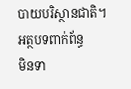បាយបរិស្ថានជាតិ។
អត្ថបទពាក់ព័ន្ធ
មិនទា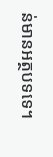ន់មានអត្ថបទទេ។